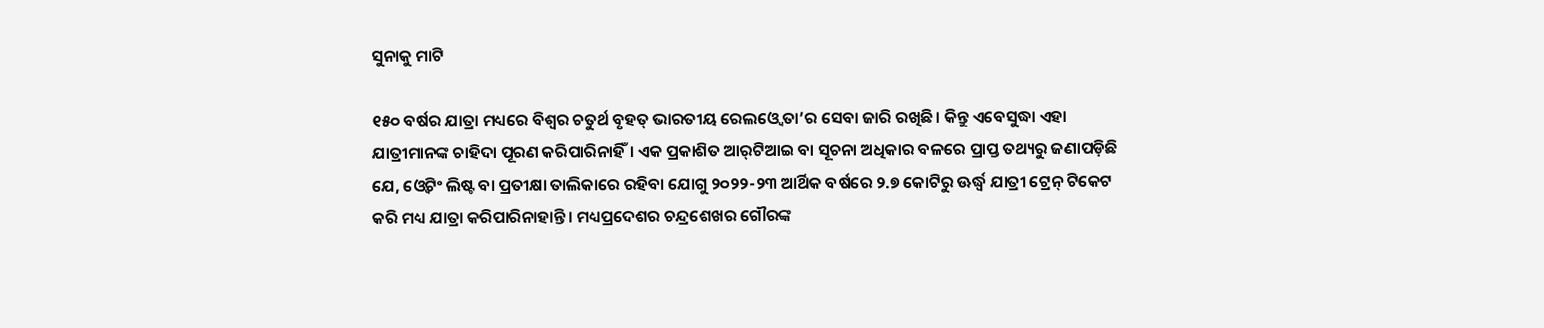ସୁନାକୁ ମାଟି

୧୫୦ ବର୍ଷର ଯାତ୍ରା ମଧ୍ୟରେ ବିଶ୍ୱର ଚତୁର୍ଥ ବୃହତ୍‌ ଭାରତୀୟ ରେଲଓ୍ବେ ତା’ର ସେବା ଜାରି ରଖିଛି। କିନ୍ତୁ ଏବେସୁଦ୍ଧା ଏହା ଯାତ୍ରୀମାନଙ୍କ ଚାହିଦା ପୂରଣ କରିପାରିନାହିଁ। ଏକ ପ୍ରକାଶିତ ଆର୍‌ଟିଆଇ ବା ସୂଚନା ଅଧିକାର ବଳରେ ପ୍ରାପ୍ତ ତଥ୍ୟରୁ ଜଣାପଡ଼ିଛି ଯେ, ଓ୍ବେଟିଂ ଲିଷ୍ଟ ବା ପ୍ରତୀକ୍ଷା ତାଲିକାରେ ରହିବା ଯୋଗୁ ୨୦୨୨-୨୩ ଆର୍ଥିକ ବର୍ଷରେ ୨.୭ କୋଟିରୁ ଊର୍ଦ୍ଧ୍ୱ ଯାତ୍ରୀ ଟ୍ରେନ୍‌ ଟିକେଟ କରି ମଧ୍ୟ ଯାତ୍ରା କରିପାରିନାହାନ୍ତି। ମଧ୍ୟପ୍ରଦେଶର ଚନ୍ଦ୍ରଶେଖର ଗୌରଙ୍କ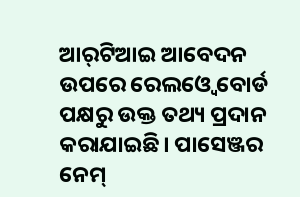ଆର୍‌ଟିଆଇ ଆବେଦନ ଉପରେ ରେଲଓ୍ବେ ବୋର୍ଡ ପକ୍ଷରୁ ଉକ୍ତ ତଥ୍ୟ ପ୍ରଦାନ କରାଯାଇଛି। ପାସେଞ୍ଜର ନେମ୍‌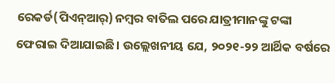ରେକର୍ଡ(ପିଏନ୍‌ଆର୍‌) ନମ୍ବର ବାତିଲ ପରେ ଯାତ୍ରୀମାନଙ୍କୁ ଟଙ୍କା ଫେରାଇ ଦିଆଯାଇଛି। ଉଲ୍ଲେଖନୀୟ ଯେ, ୨୦୨୧-୨୨ ଆର୍ଥିକ ବର୍ଷରେ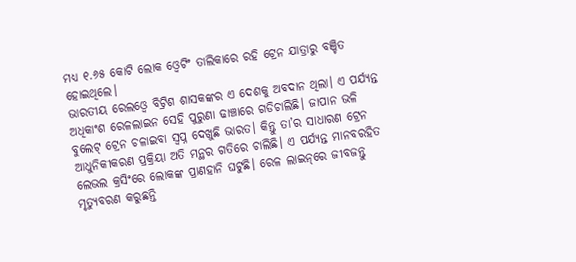ମଧ୍ୟ ୧.୬୫ କୋଟି ଲୋକ ଓ୍ବେଟିଂ ତାଲିକାରେ ରହି ଟ୍ରେନ ଯାତ୍ରାରୁ ବଞ୍ଚିତ ହୋଇଥିଲେ।
ଭାରତୀୟ ରେଲଓ୍ବେ ବିଟ୍ରିଶ ଶାସକଙ୍କର ଏ ଦେଶକୁ ଅବଦାନ ଥିଲା। ଏ ପର୍ଯ୍ୟନ୍ତ ଅଧିକାଂଶ ରେଳଲାଇନ ସେହି ପୁରୁଣା ଢାଞ୍ଚାରେ ଗଡିଚାଲିଛି। ଜାପାନ ଭଳି ବୁଲେଟ୍‌ ଟ୍ରେନ ଚଳାଇବା ସ୍ବପ୍ନ ଦେଖୁଛି ଭାରତ। କିନ୍ତୁ ତା’ର ସାଧାରଣ ଟ୍ରେନ ଆଧୁନିକୀକରଣ ପ୍ରକ୍ରିୟା ଅତି ମନ୍ଥର ଗତିରେ ଚାଲିଛି। ଏ ପର୍ଯ୍ୟନ୍ତ ମାନବରହିତ ଲେଭଲ କ୍ରସିଂରେ ଲୋକଙ୍କ ପ୍ରାଣହାନି ଘଟୁଛି। ରେଳ ଲାଇନ୍‌ରେ ଜୀବଜନ୍ତୁ ମୃତ୍ୟୁବରଣ କରୁଛନ୍ତି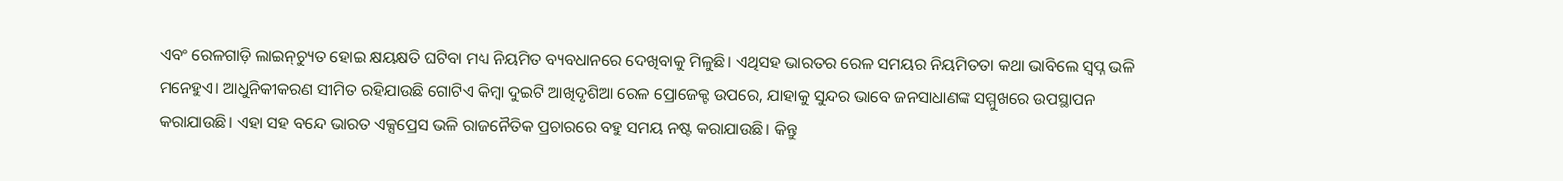ଏବଂ ରେଳଗାଡ଼ି ଲାଇନ୍‌ଚ୍ୟୁତ ହୋଇ କ୍ଷୟକ୍ଷତି ଘଟିବା ମଧ୍ୟ ନିୟମିତ ବ୍ୟବଧାନରେ ଦେଖିବାକୁ ମିଳୁଛି। ଏଥିସହ ଭାରତର ରେଳ ସମୟର ନିୟମିତତା କଥା ଭାବିଲେ ସ୍ବପ୍ନ ଭଳି ମନେହୁଏ। ଆଧୁନିକୀକରଣ ସୀମିତ ରହିଯାଉଛି ଗୋଟିଏ କିମ୍ବା ଦୁଇଟି ଆଖିଦୃଶିଆ ରେଳ ପ୍ରୋଜେକ୍ଟ ଉପରେ, ଯାହାକୁ ସୁନ୍ଦର ଭାବେ ଜନସାଧାଣଙ୍କ ସମ୍ମୁଖରେ ଉପସ୍ଥାପନ କରାଯାଉଛି। ଏହା ସହ ବନ୍ଦେ ଭାରତ ଏକ୍ସପ୍ରେସ ଭଳି ରାଜନୈତିକ ପ୍ରଚାରରେ ବହୁ ସମୟ ନଷ୍ଟ କରାଯାଉଛି। କିନ୍ତୁ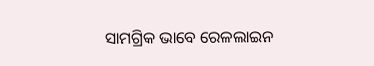ସାମଗ୍ରିକ ଭାବେ ରେଳଲାଇନ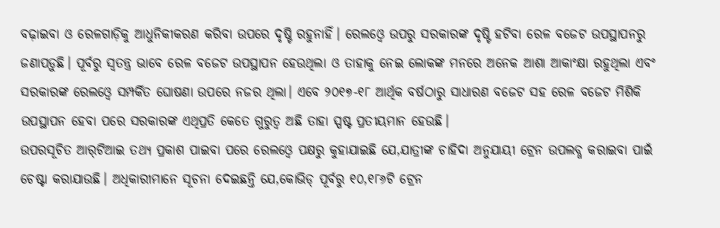ବଢ଼ାଇବା ଓ ରେଳଗାଡ଼ିକୁ ଆଧୁନିକୀକରଣ କରିବା ଉପରେ ଦୃଷ୍ଟି ରହୁନାହିଁ। ରେଲଓ୍ବେ ଉପରୁ ସରକାରଙ୍କ ଦୃଷ୍ଟି ହଟିବା ରେଳ ବଜେଟ ଉପସ୍ଥାପନରୁ ଜଣାପଡ଼ୁଛି। ପୂର୍ବରୁ ସ୍ବତନ୍ତ୍ର ଭାବେ ରେଳ ବଜେଟ ଉପସ୍ଥାପନ ହେଉଥିଲା ଓ ତାହାକୁ ନେଇ ଲୋକଙ୍କ ମନରେ ଅନେକ ଆଶା ଆକାଂକ୍ଷା ରହୁଥିଲା ଏବଂ ସରକାରଙ୍କ ରେଲଓ୍ବେ ସମ୍ପର୍କିତ ଘୋଷଣା ଉପରେ ନଜର ଥିଲା। ଏବେ ୨୦୧୭-୧୮ ଆର୍ଥିକ ବର୍ଷଠାରୁ ସାଧାରଣ ବଜେଟ ସହ ରେଳ ବଜେଟ ମିଶିକି ଉପସ୍ଥାପନ ହେବା ପରେ ସରକାରଙ୍କ ଏଥିପ୍ରତି କେତେ ଗୁରୁତ୍ୱ ଅଛି ତାହା ସ୍ପଷ୍ଟ ପ୍ରତୀୟମାନ ହେଉଛି।
ଉପରସୂଚିତ ଆର୍‌ଟିଆଇ ତଥ୍ୟ ପ୍ରକାଶ ପାଇବା ପରେ ରେଲଓ୍ବେ ପକ୍ଷରୁ କୁହାଯାଇଛି ଯେ,ଯାତ୍ରୀଙ୍କ ଚାହିଦା ଅନୁଯାୟୀ ଟ୍ରେନ ଉପଲବ୍ଧ କରାଇବା ପାଇଁ ଚେଷ୍ଟା କରାଯାଉଛି। ଅଧିକାରୀମାନେ ସୂଚନା ଦେଇଛନ୍ତି ଯେ,କୋଭିଡ୍‌ ପୂର୍ବରୁ ୧୦,୧୮୬ଟି ଟ୍ରେନ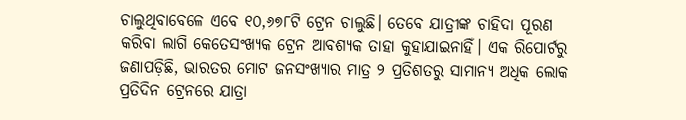ଚାଲୁଥିବାବେଳେ ଏବେ ୧୦,୬୭୮ଟି ଟ୍ରେନ ଚାଲୁଛି। ତେବେ ଯାତ୍ରୀଙ୍କ ଚାହିଦା ପୂରଣ କରିବା ଲାଗି କେତେସଂଖ୍ୟକ ଟ୍ରେନ ଆବଶ୍ୟକ ତାହା କୁହାଯାଇନାହିଁ। ଏକ ରିପୋର୍ଟରୁ ଜଣାପଡ଼ିଛି, ଭାରତର ମୋଟ ଜନସଂଖ୍ୟାର ମାତ୍ର ୨ ପ୍ରତିଶତରୁ ସାମାନ୍ୟ ଅଧିକ ଲୋକ ପ୍ରତିଦିନ ଟ୍ରେନରେ ଯାତ୍ରା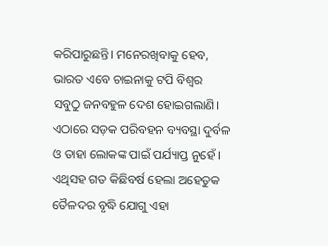କରିପାରୁଛନ୍ତି। ମନେରଖିବାକୁ ହେବ, ଭାରତ ଏବେ ଚାଇନାକୁ ଟପି ବିଶ୍ୱର ସବୁଠୁ ଜନବହୁଳ ଦେଶ ହୋଇଗଲାଣି। ଏଠାରେ ସଡ଼କ ପରିବହନ ବ୍ୟବସ୍ଥା ଦୁର୍ବଳ ଓ ତାହା ଲୋକଙ୍କ ପାଇଁ ପର୍ଯ୍ୟାପ୍ତ ନୁହେଁ ।
ଏଥିସହ ଗତ କିଛିବର୍ଷ ହେଲା ଅହେତୁକ ତୈଳଦର ବୃଦ୍ଧି ଯୋଗୁ ଏହା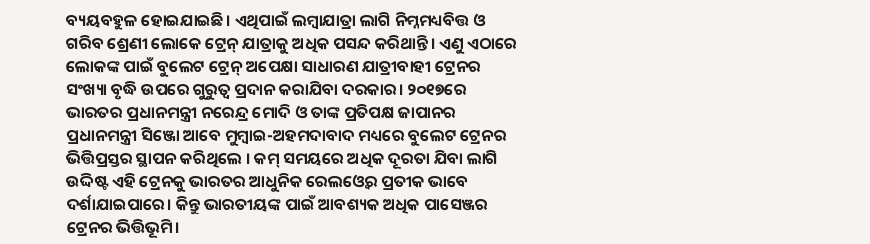ବ୍ୟୟବହୁଳ ହୋଇଯାଇଛି। ଏଥିପାଇଁ ଲମ୍ବାଯାତ୍ରା ଲାଗି ନିମ୍ନମଧ୍ୟବିତ୍ତ ଓ ଗରିବ ଶ୍ରେଣୀ ଲୋକେ ଟ୍ରେନ୍‌ ଯାତ୍ରାକୁ ଅଧିକ ପସନ୍ଦ କରିଥାନ୍ତି। ଏଣୁ ଏଠାରେ ଲୋକଙ୍କ ପାଇଁ ବୁଲେଟ ଟ୍ରେନ୍‌ ଅପେକ୍ଷା ସାଧାରଣ ଯାତ୍ରୀବାହୀ ଟ୍ରେନର ସଂଖ୍ୟା ବୃଦ୍ଧି ଉପରେ ଗୁରୁତ୍ୱ ପ୍ରଦାନ କରାଯିବା ଦରକାର। ୨୦୧୭ରେ ଭାରତର ପ୍ରଧାନମନ୍ତ୍ରୀ ନରେନ୍ଦ୍ର ମୋଦି ଓ ତାଙ୍କ ପ୍ରତିପକ୍ଷ ଜାପାନର ପ୍ରଧାନମନ୍ତ୍ରୀ ସିଞ୍ଜୋ ଆବେ ମୁମ୍ବାଇ-ଅହମଦାବାଦ ମଧ୍ୟରେ ବୁଲେଟ ଟ୍ରେନର ଭିତ୍ତିପ୍ରସ୍ତର ସ୍ଥାପନ କରିଥିଲେ । କମ୍‌ ସମୟରେ ଅଧିକ ଦୂରତା ଯିବା ଲାଗି ଉଦ୍ଦିଷ୍ଟ ଏହି ଟ୍ରେନକୁ ଭାରତର ଆଧୁନିକ ରେଲଓ୍ବେର ପ୍ରତୀକ ଭାବେ ଦର୍ଶାଯାଇପାରେ। କିନ୍ତୁ ଭାରତୀୟଙ୍କ ପାଇଁ ଆବଶ୍ୟକ ଅଧିକ ପାସେଞ୍ଜର ଟ୍ରେନର ଭିତ୍ତିଭୂମି।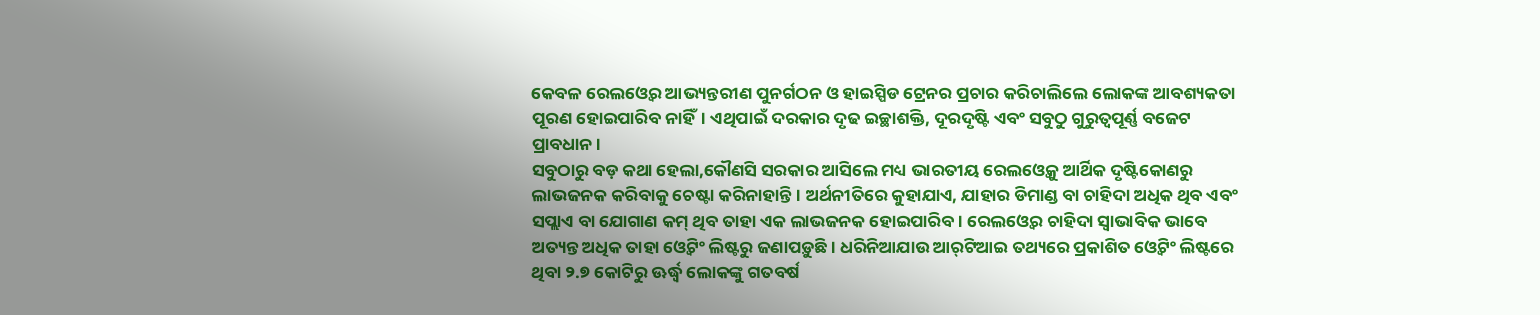କେବଳ ରେଲଓ୍ବେର ଆଭ୍ୟନ୍ତରୀଣ ପୁନର୍ଗଠନ ଓ ହାଇସ୍ପିଡ ଟ୍ରେନର ପ୍ରଚାର କରିଚାଲିଲେ ଲୋକଙ୍କ ଆବଶ୍ୟକତା ପୂରଣ ହୋଇପାରିବ ନାହିଁ। ଏଥିପାଇଁ ଦରକାର ଦୃଢ ଇଚ୍ଛାଶକ୍ତି, ଦୂରଦୃଷ୍ଟି ଏବଂ ସବୁଠୁ ଗୁରୁତ୍ୱପୂର୍ଣ୍ଣ ବଜେଟ ପ୍ରାବଧାନ।
ସବୁଠାରୁ ବଡ଼ କଥା ହେଲା,କୌଣସି ସରକାର ଆସିଲେ ମଧ୍ୟ ଭାରତୀୟ ରେଲଓ୍ବେକୁ ଆର୍ଥିକ ଦୃଷ୍ଟିକୋଣରୁ ଲାଭଜନକ କରିବାକୁ ଚେଷ୍ଟା କରିନାହାନ୍ତି। ଅର୍ଥନୀତିରେ କୁହାଯାଏ, ଯାହାର ଡିମାଣ୍ଡ ବା ଚାହିଦା ଅଧିକ ଥିବ ଏବଂ ସପ୍ଲାଏ ବା ଯୋଗାଣ କମ୍‌ ଥିବ ତାହା ଏକ ଲାଭଜନକ ହୋଇପାରିବ। ରେଲଓ୍ବେର ଚାହିଦା ସ୍ବାଭାବିକ ଭାବେ ଅତ୍ୟନ୍ତ ଅଧିକ ତାହା ଓ୍ବେଟିଂ ଲିଷ୍ଟରୁ ଜଣାପଡ଼ୁଛି। ଧରିନିଆଯାଉ ଆର୍‌ଟିଆଇ ତଥ୍ୟରେ ପ୍ରକାଶିତ ଓ୍ବେଟିଂ ଲିଷ୍ଟରେ ଥିବା ୨.୭ କୋଟିରୁ ଊର୍ଦ୍ଧ୍ୱ ଲୋକଙ୍କୁ ଗତବର୍ଷ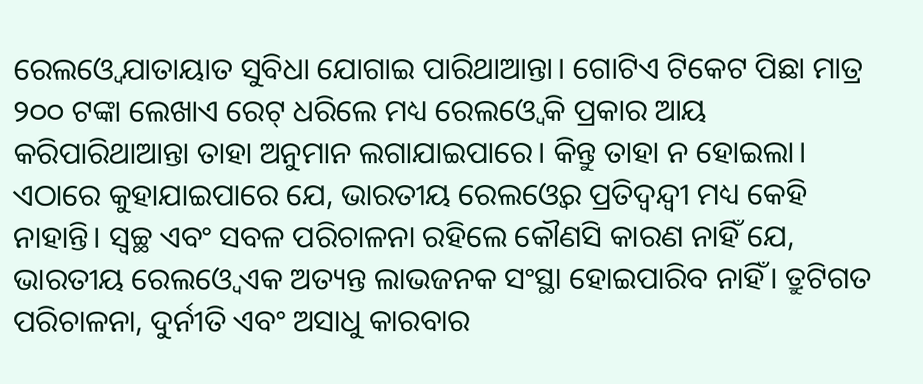ରେଲଓ୍ବେ ଯାତାୟାତ ସୁବିଧା ଯୋଗାଇ ପାରିଥାଆନ୍ତା। ଗୋଟିଏ ଟିକେଟ ପିଛା ମାତ୍ର ୨୦୦ ଟଙ୍କା ଲେଖାଏ ରେଟ୍‌ ଧରିଲେ ମଧ୍ୟ ରେଲଓ୍ବେ କି ପ୍ରକାର ଆୟ କରିପାରିଥାଆନ୍ତା ତାହା ଅନୁମାନ ଲଗାଯାଇପାରେ। କିନ୍ତୁ ତାହା ନ ହୋଇଲା। ଏଠାରେ କୁହାଯାଇପାରେ ଯେ, ଭାରତୀୟ ରେଲଓ୍ବେର ପ୍ରତିଦ୍ୱନ୍ଦ୍ୱୀ ମଧ୍ୟ କେହି ନାହାନ୍ତି। ସ୍ବଚ୍ଛ ଏବଂ ସବଳ ପରିଚାଳନା ରହିଲେ କୌଣସି କାରଣ ନାହିଁ ଯେ, ଭାରତୀୟ ରେଲଓ୍ବେ ଏକ ଅତ୍ୟନ୍ତ ଲାଭଜନକ ସଂସ୍ଥା ହୋଇପାରିବ ନାହିଁ। ତ୍ରୁଟିଗତ ପରିଚାଳନା, ଦୁର୍ନୀତି ଏବଂ ଅସାଧୁ କାରବାର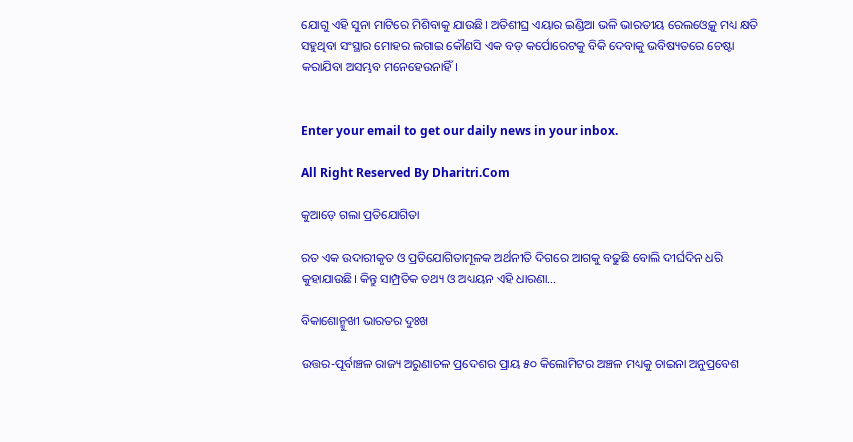ଯୋଗୁ ଏହି ସୁନା ମାଟିରେ ମିଶିବାକୁ ଯାଉଛି। ଅତିଶୀଘ୍ର ଏୟାର ଇଣ୍ଡିଆ ଭଳି ଭାରତୀୟ ରେଲଓ୍ବେକୁ ମଧ୍ୟ କ୍ଷତି ସହୁଥିବା ସଂସ୍ଥାର ମୋହର ଲଗାଇ କୌଣସି ଏକ ବଡ଼ କର୍ପୋରେଟକୁ ବିକି ଦେବାକୁ ଭବିଷ୍ୟତରେ ଚେଷ୍ଟା କରାଯିବା ଅସମ୍ଭବ ମନେହେଉନାହିଁ।


Enter your email to get our daily news in your inbox.

All Right Reserved By Dharitri.Com

କୁଆଡ଼େ ଗଲା ପ୍ରତିଯୋଗିତା

ରତ ଏକ ଉଦାରୀକୃତ ଓ ପ୍ରତିଯୋଗିତାମୂଳକ ଅର୍ଥନୀତି ଦିଗରେ ଆଗକୁ ବଢୁଛି ବୋଲି ଦୀର୍ଘଦିନ ଧରି କୁହାଯାଉଛି। କିନ୍ତୁ ସାମ୍ପ୍ରତିକ ତଥ୍ୟ ଓ ଅଧ୍ୟୟନ ଏହି ଧାରଣା…

ବିକାଶୋନ୍ମୁଖୀ ଭାରତର ଦୁଃଖ

ଉତ୍ତର-ପୂର୍ବାଞ୍ଚଳ ରାଜ୍ୟ ଅରୁଣାଚଳ ପ୍ରଦେଶର ପ୍ରାୟ ୫୦ କିଲୋମିଟର ଅଞ୍ଚଳ ମଧ୍ୟକୁ ଚାଇନା ଅନୁପ୍ରବେଶ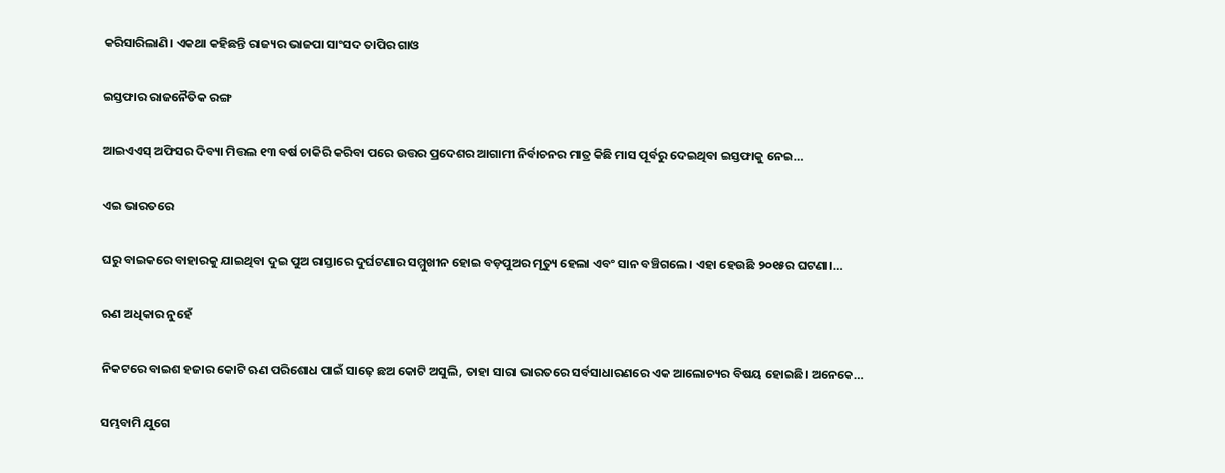କରିସାରିଲାଣି। ଏକଥା କହିଛନ୍ତି ରାଜ୍ୟର ଭାଜପା ସାଂସଦ ତାପିର ଗାଓ

ଇସ୍ତଫାର ରାଜନୈତିକ ରଙ୍ଗ

ଆଇଏଏସ୍‌ ଅଫିସର ଦିବ୍ୟା ମିତ୍ତଲ ୧୩ ବର୍ଷ ଚାକିରି କରିବା ପରେ ଉତ୍ତର ପ୍ରଦେଶର ଆଗାମୀ ନିର୍ବାଚନର ମାତ୍ର କିଛି ମାସ ପୂର୍ବରୁ ଦେଇଥିବା ଇସ୍ତଫାକୁ ନେଇ…

ଏଇ ଭାରତରେ

ଘରୁ ବାଇକରେ ବାହାରକୁ ଯାଇଥିବା ଦୁଇ ପୁଅ ରାସ୍ତାରେ ଦୁର୍ଘଟଣାର ସମ୍ମୁଖୀନ ହୋଇ ବଡ଼ପୁଅର ମୃତ୍ୟୁ ହେଲା ଏବଂ ସାନ ବଞ୍ଚିଗଲେ। ଏହା ହେଉଛି ୨୦୧୫ର ଘଟଣା।…

ଋଣ ଅଧିକାର ନୁହେଁ

ନିକଟରେ ବାଇଶ ହଜାର କୋଟି ଋଣ ପରିଶୋଧ ପାଇଁ ସାଢ଼େ ଛଅ କୋଟି ଅସୁଲି, ତାହା ସାରା ଭାରତରେ ସର୍ବସାଧାରଣରେ ଏକ ଆଲୋଚ୍ୟର ବିଷୟ ହୋଇଛି। ଅନେକେ…

ସମ୍ଭବାମି ଯୁଗେ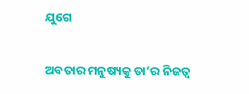ଯୁଗେ

ଅବତାର ମନୁଷ୍ୟକୁ ତା’ର ନିଜତ୍ୱ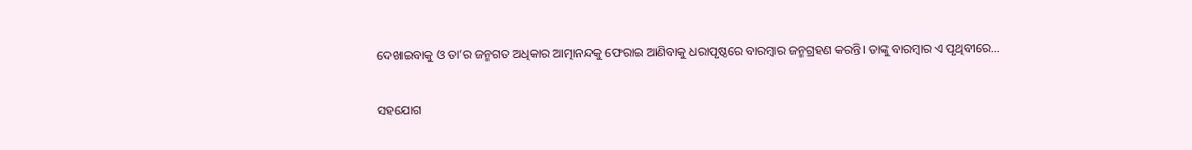ଦେଖାଇବାକୁ ଓ ତା’ର ଜନ୍ମଗତ ଅଧିକାର ଆତ୍ମାନନ୍ଦକୁ ଫେରାଇ ଆଣିବାକୁ ଧରାପୃଷ୍ଠରେ ବାରମ୍ବାର ଜନ୍ମଗ୍ରହଣ କରନ୍ତି। ତାଙ୍କୁ ବାରମ୍ବାର ଏ ପୃଥିବୀରେ…

ସହଯୋଗ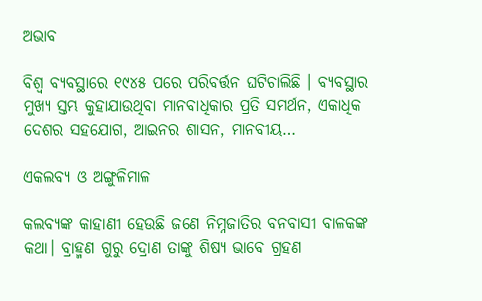ଅଭାବ

ବିଶ୍ୱ ବ୍ୟବସ୍ଥାରେ ୧୯୪୫ ପରେ ପରିବର୍ତ୍ତନ ଘଟିଚାଲିଛି । ବ୍ୟବସ୍ଥାର ମୁଖ୍ୟ ସ୍ତମ୍ଭ କୁହାଯାଉଥିବା ମାନବାଧିକାର ପ୍ରତି ସମର୍ଥନ, ଏକାଧିକ ଦେଶର ସହଯୋଗ, ଆଇନର ଶାସନ, ମାନବୀୟ…

ଏକଲବ୍ୟ ଓ ଅଙ୍ଗୁଳିମାଳ

କଲବ୍ୟଙ୍କ କାହାଣୀ ହେଉଛି ଜଣେ ନିମ୍ନଜାତିର ବନବାସୀ ବାଳକଙ୍କ କଥା। ବ୍ରାହ୍ମଣ ଗୁରୁ ଦ୍ରୋଣ ତାଙ୍କୁ ଶିଷ୍ୟ ଭାବେ ଗ୍ରହଣ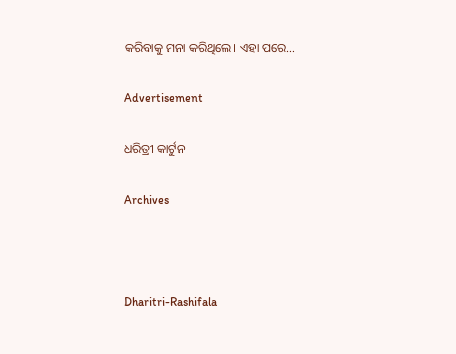କରିବାକୁ ମନା କରିଥିଲେ। ଏହା ପରେ…

Advertisement

ଧରିତ୍ରୀ କାର୍ଟୁନ

Archives



Dharitri-Rashifala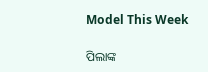Model This Week

ପିଲାଙ୍କ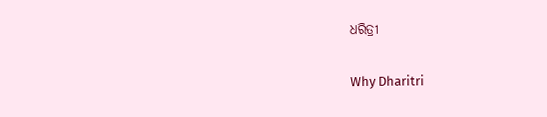ଧରିତ୍ରୀ

Why Dharitri